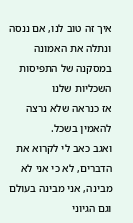איך זה טוב לנו, אם ננסה ונתלה את האמונה במסקנה של התפיסות השכליות שלנו
אז כנראה שלא נרצה להאמין בשכל.
ואגב כאב לי לקרוא את הדברים, לא כי אני לא מבינה, אני מבינה בעולם וגם הגיוני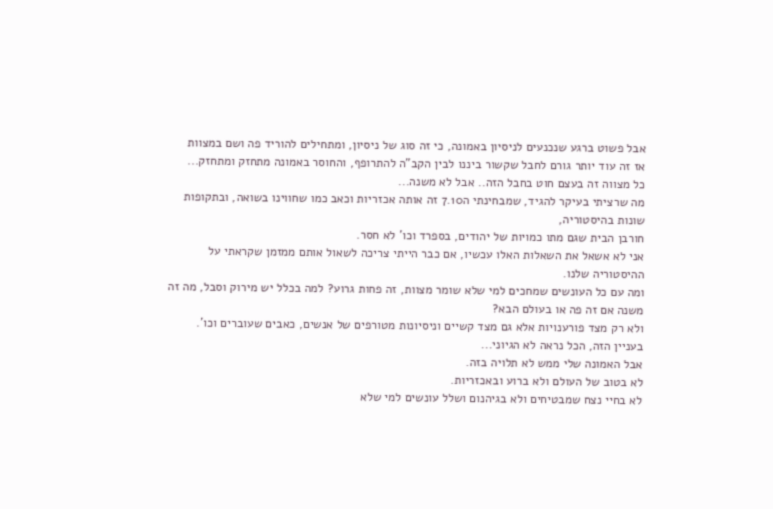אבל פשוט ברגע שנכנעים לניסיון באמונה, כי זה סוג של ניסיון, ומתחילים להוריד פה ושם במצוות
אז זה עוד יותר גורם לחבל שקשור ביננו לבין הקב"ה להתרופף, והחוסר באמונה מתחזק ומתחזק...
כל מצווה זה בעצם חוט בחבל הזה.. אבל לא משנה...
מה שרציתי בעיקר להגיד, שמבחינתי ה7.10 זה אותה אכזריות וכאב כמו שחווינו בשואה, ובתקופות שונות בהיסטוריה,
חורבן הבית שגם מתו כמויות של יהודים, בספרד וכו' לא חסר.
אני לא אשאל את השאלות האלו עכשיו, אם כבר הייתי צריכה לשאול אותם ממזמן שקראתי על ההיסטוריה שלנו.
ומה עם כל העונשים שמחכים למי שלא שומר מצוות, זה פחות גרוע? למה בכלל יש מירוק וסבל, מה זה משנה אם זה פה או בעולם הבא?
ולא רק מצד פורענויות אלא גם מצד קשיים וניסיונות מטורפים של אנשים, כאבים שעוברים וכו'.
בעניין הזה, הכל נראה לא הגיוני...
אבל האמונה שלי ממש לא תלויה בזה.
לא בטוב של העולם ולא ברוע ובאכזריות.
לא בחיי נצח שמבטיחים ולא בגיהנום ושלל עונשים למי שלא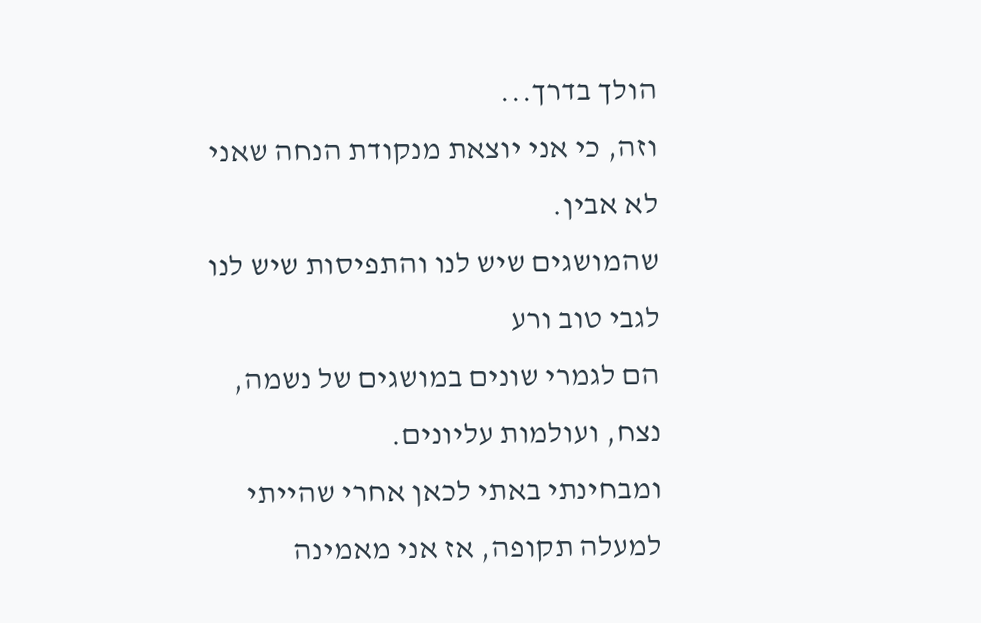הולך בדרך...
וזה, כי אני יוצאת מנקודת הנחה שאני לא אבין.
שהמושגים שיש לנו והתפיסות שיש לנו לגבי טוב ורע
הם לגמרי שונים במושגים של נשמה, נצח, ועולמות עליונים.
ומבחינתי באתי לכאן אחרי שהייתי למעלה תקופה, אז אני מאמינה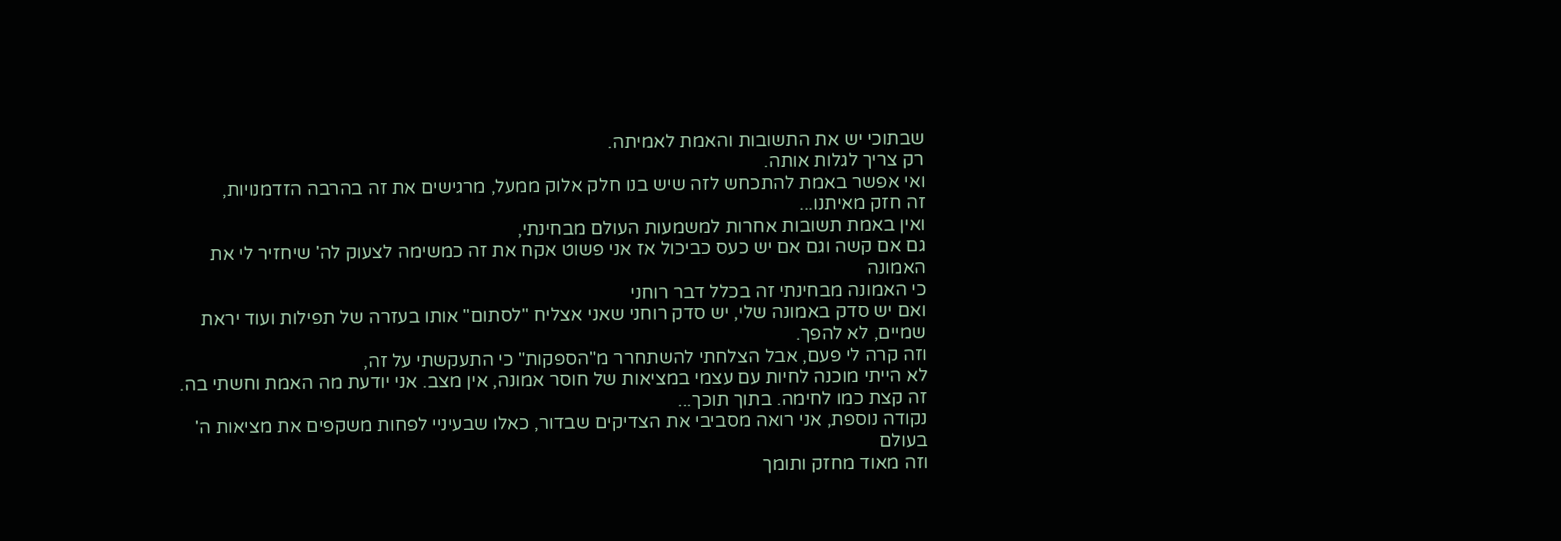שבתוכי יש את התשובות והאמת לאמיתה.
רק צריך לגלות אותה.
ואי אפשר באמת להתכחש לזה שיש בנו חלק אלוק ממעל, מרגישים את זה בהרבה הזדמנויות,
זה חזק מאיתנו...
ואין באמת תשובות אחרות למשמעות העולם מבחינתי,
גם אם קשה וגם אם יש כעס כביכול אז אני פשוט אקח את זה כמשימה לצעוק לה' שיחזיר לי את האמונה
כי האמונה מבחינתי זה בכלל דבר רוחני
ואם יש סדק באמונה שלי, יש סדק רוחני שאני אצליח "לסתום" אותו בעזרה של תפילות ועוד יראת שמיים, לא להפך.
וזה קרה לי פעם, אבל הצלחתי להשתחרר מ"הספקות" כי התעקשתי על זה,
לא הייתי מוכנה לחיות עם עצמי במציאות של חוסר אמונה, אין מצב. אני יודעת מה האמת וחשתי בה.
זה קצת כמו לחימה. בתוך תוכך...
נקודה נוספת, אני רואה מסביבי את הצדיקים שבדור, כאלו שבעיניי לפחות משקפים את מציאות ה' בעולם
וזה מאוד מחזק ותומך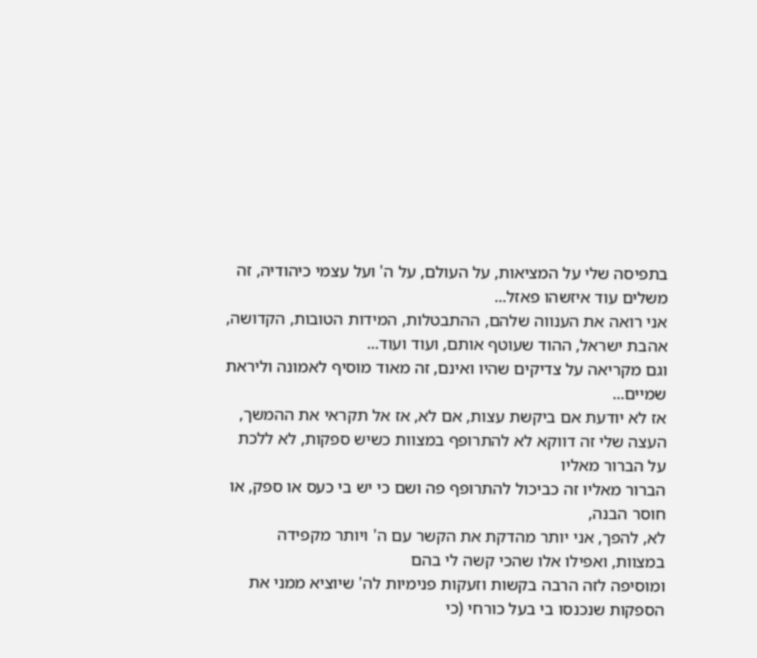בתפיסה שלי על המציאות, על העולם, על ה' ועל עצמי כיהודיה, זה משלים עוד איזשהו פאזל...
אני רואה את הענווה שלהם, ההתבטלות, המידות הטובות, הקדושה, אהבת ישראל, ההוד שעוטף אותם, ועוד ועוד...
וגם מקריאה על צדיקים שהיו ואינם, זה מאוד מוסיף לאמונה וליראת שמיים...
אז לא יודעת אם ביקשת עצות, אם לא, אז אל תקראי את ההמשך,
העצה שלי זה דווקא לא להתרופף במצוות כשיש ספקות, לא ללכת על הברור מאליו
הברור מאליו זה כביכול להתרופף פה ושם כי יש בי כעס או ספק, או חוסר הבנה,
לא, להפך, אני יותר מהדקת את הקשר עם ה' ויותר מקפידה במצוות, ואפילו אלו שהכי קשה לי בהם
ומוסיפה לזה הרבה בקשות וזעקות פנימיות לה' שיוציא ממני את הספקות שנכנסו בי בעל כורחי (כי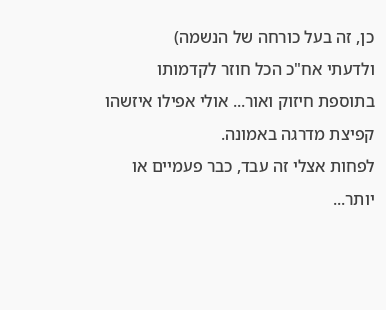כן, זה בעל כורחה של הנשמה)
ולדעתי אח"כ הכל חוזר לקדמותו בתוספת חיזוק ואור... אולי אפילו איזשהו קפיצת מדרגה באמונה.
לפחות אצלי זה עבד, כבר פעמיים או יותר...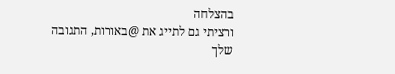בהצלחה
ורציתי גם לתייג את @באורות, התגובה שלך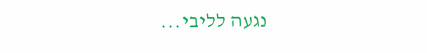נגעה לליבי...